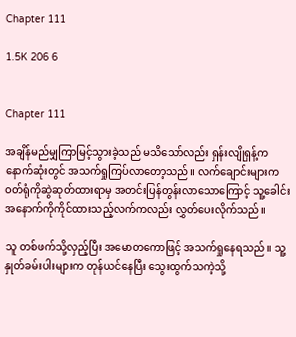Chapter 111

1.5K 206 6


Chapter 111

အချိန်မည်မျှကြာမြင့်သွားခဲ့သည် မသိသော်လည်း ရှန်းလျိုရှန့်က နောက်ဆုံးတွင် အသက်ရှုကြပ်လာတော့သည်။ လက်ချောင်းများက ဝတ်ရုံကိုဆွဲဆုတ်ထားရာမှ အတင်းပြန်တွန်းလာသောကြောင့် သူ့ခေါင်းအနောက်ကိုကိုင်ထားသည့်လက်ကလည်း လွှတ်ပေးလိုက်သည်။

သူ တစ်ဖက်သို့လှည့်ပြီး အမောတကောဖြင့် အသက်ရှုနေရသည်။ သူ့နှုတ်ခမ်းပါးများက တုန်ယင်နေပြီး သွေးထွက်သကဲ့သို့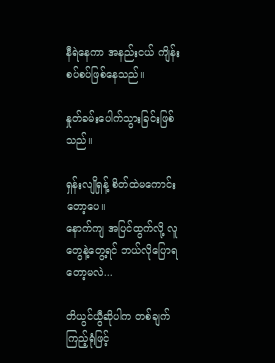နီရဲနေကာ အနည်းငယ် ကျိန်းစပ်စပ်ဖြစ်နေသည်။

နှုတ်ခမ်းပေါက်သွားခြင်းဖြစ်သည်။

ရှန်းလျိုရှန့် စိတ်ထဲမကောင်းတော့ပေ။
နောက်ကျ အပြင်ထွက်လို့ လူတွေနဲ့တွေ့ရင် ဘယ်လိုပြောရတော့မလဲ...

တိယွင်ယွီဆိုပါက တစ်ချက်ကြည့်ရုံဖြင့်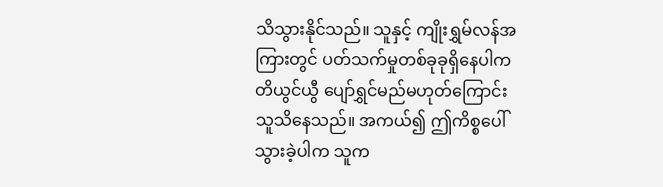သိသွားနိုင်သည်။ သူနှင့် ကျိုးရွှမ်လန်အကြားတွင် ပတ်သက်မှုတစ်ခုခုရှိနေပါက တိယွင်ယွီ ပျော်ရွှင်မည်မဟုတ်ကြောင်း သူသိနေသည်။ အကယ်၍ ဤကိစ္စပေါ်သွားခဲ့ပါက သူက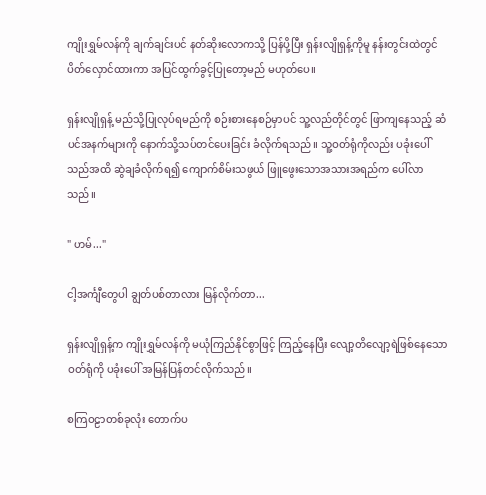ကျိုးရွှမ်လန်ကို ချက်ချင်းပင် နတ်ဆိုးလောကသို့ ပြန်ပို့ပြီး ရှန်းလျိုရှန့်ကိုမူ နန်းတွင်းထဲတွင် ပိတ်လှောင်ထားကာ အပြင်ထွက်ခွင့်ပြုတော့မည် မဟုတ်ပေ။

ရှန်းလျိုရှန့် မည်သို့ပြုလုပ်ရမည်ကို စဉ်းစားနေစဉ်မှာပင် သူ့လည်တိုင်တွင် ဖြာကျနေသည့် ဆံပင်အနက်များကို နောက်သို့သပ်တင်ပေးခြင်း ခံလိုက်ရသည်။ သူ့ဝတ်ရုံကိုလည်း ပခုံးပေါ်သည်အထိ ဆွဲချခံလိုက်ရ၍ ကျောက်စိမ်းသဖွယ် ဖြူဖွေးသောအသားအရည်က ပေါ်လာသည်။

" ဟမ်..."

ငါ့အင်္ကျီတွေပါ ချွတ်ပစ်တာလား မြန်လိုက်တာ...

ရှန်းလျိုရှန့်က ကျိုးရွှမ်လန်ကို မယုံကြည်နိုင်စွာဖြင့် ကြည့်နေပြီး လျော့တိလျော့ရဲဖြစ်နေသောဝတ်ရုံကို ပခုံးပေါ် အမြန်ပြန်တင်လိုက်သည်။

စကြဝဠာတစ်ခုလုံး တောက်ပ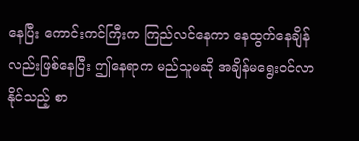နေပြီး ကောင်းကင်ကြီးက ကြည်လင်နေကာ နေထွက်နေချိန်လည်းဖြစ်နေပြီး ဤနေရာက မည်သူမဆို အချိန်မရွေးဝင်လာနိုင်သည့် စာ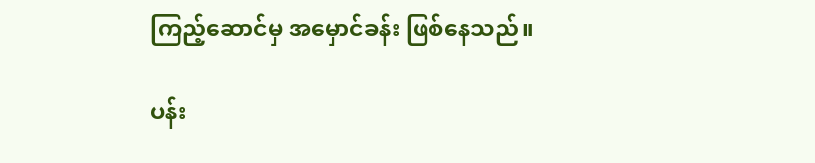ကြည့်ဆောင်မှ အမှောင်ခန်း ဖြစ်နေသည်။

ပန်း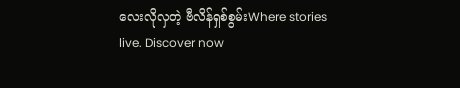လေးလိုလှတဲ့ ဗီလိန်ရှစ်စွမ်းWhere stories live. Discover now